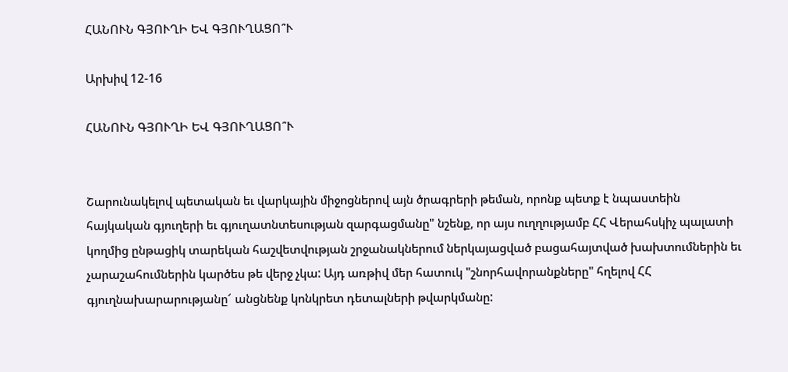ՀԱՆՈՒՆ ԳՅՈՒՂԻ ԵՎ ԳՅՈՒՂԱՑՈ՞Ւ

Արխիվ 12-16

ՀԱՆՈՒՆ ԳՅՈՒՂԻ ԵՎ ԳՅՈՒՂԱՑՈ՞Ւ


Շարունակելով պետական եւ վարկային միջոցներով այն ծրագրերի թեման, որոնք պետք է նպաստեին հայկական գյուղերի եւ գյուղատնտեսության զարգացմանը" նշենք, որ այս ուղղությամբ ՀՀ Վերահսկիչ պալատի կողմից ընթացիկ տարեկան հաշվետվության շրջանակներում ներկայացված բացահայտված խախտումներին եւ չարաշահումներին կարծես թե վերջ չկա: Այդ առթիվ մեր հատուկ "շնորհավորանքները" հղելով ՀՀ գյուղնախարարությանը՜ անցնենք կոնկրետ դետալների թվարկմանը: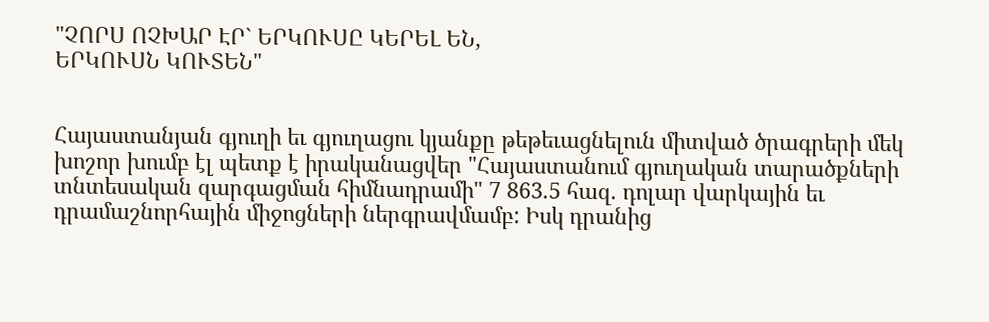"ՉՈՐՍ ՈՉԽԱՐ ԷՐ` ԵՐԿՈՒՍԸ ԿԵՐԵԼ ԵՆ,
ԵՐԿՈՒՍՆ ԿՈՒՏԵՆ"


Հայաստանյան գյուղի եւ գյուղացու կյանքը թեթեւացնելուն միտված ծրագրերի մեկ խոշոր խումբ էլ պետք է իրականացվեր "Հայաստանում գյուղական տարածքների տնտեսական զարգացման հիմնադրամի" 7 863.5 հազ. դոլար վարկային եւ դրամաշնորհային միջոցների ներգրավմամբ: Իսկ դրանից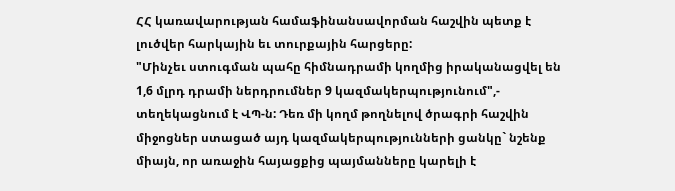ՀՀ կառավարության համաֆինանսավորման հաշվին պետք է լուծվեր հարկային եւ տուրքային հարցերը:
"Մինչեւ ստուգման պահը հիմնադրամի կողմից իրականացվել են 1,6 մլրդ դրամի ներդրումներ 9 կազմակերպությունում",- տեղեկացնում է ՎՊ-ն: Դեռ մի կողմ թողնելով ծրագրի հաշվին միջոցներ ստացած այդ կազմակերպությունների ցանկը` նշենք միայն, որ առաջին հայացքից պայմանները կարելի է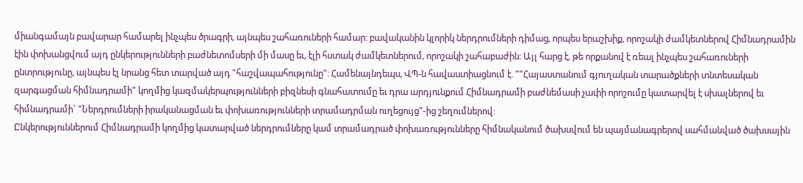միանգամայն բավարար համարել ինչպես ծրագրի, այնպես շահառուների համար: բավականին կլորիկ ներդրումների դիմաց, որպես երաշխիք, որոշակի ժամկետներով Հիմնադրամին էին փոխանցվում այդ ընկերությունների բաժնետոմսերի մի մասը եւ, էլի հստակ ժամկետներում, որոշակի շահաբաժին: Այլ հարց է, թե որքանով է ռեալ ինչպես շահառուների ընտրությունը, այնպես էլ նրանց հետ տարված այդ "հաշվապահությունը": Համենայնդեպս, ՎՊ-ն հավաստիացնում է. ""Հայաստանում գյուղական տարածքների տնտեսական զարգացման հիմնադրամի" կողմից կազմակերպությունների բիզնեսի գնահատումը եւ դրա արդյունքում Հիմնադրամի բաժնեմասի չափի որոշումը կատարվել է սխալներով եւ հիմնադրամի` "Ներդրումների իրականացման եւ փոխառությունների տրամադրման ուղեցույց"-ից շեղումներով:
Ընկերություններում Հիմնադրամի կողմից կատարված ներդրումները կամ տրամադրած փոխառությունները հիմնականում ծախսվում են պայմանագրերով սահմանված ծախսային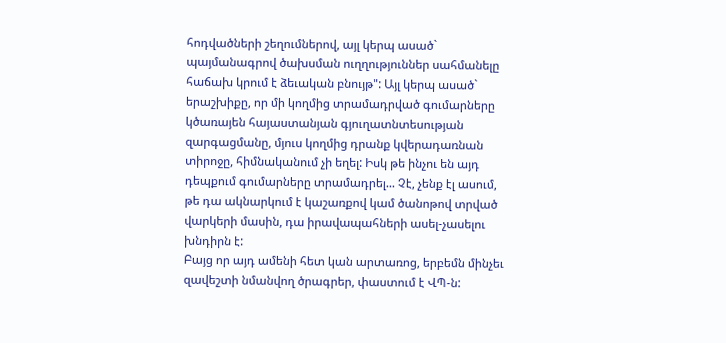հոդվածների շեղումներով, այլ կերպ ասած` պայմանագրով ծախսման ուղղություններ սահմանելը հաճախ կրում է ձեւական բնույթ": Այլ կերպ ասած` երաշխիքը, որ մի կողմից տրամադրված գումարները կծառայեն հայաստանյան գյուղատնտեսության զարգացմանը, մյուս կողմից դրանք կվերադառնան տիրոջը, հիմնականում չի եղել: Իսկ թե ինչու են այդ դեպքում գումարները տրամադրել... Չէ, չենք էլ ասում, թե դա ակնարկում է կաշառքով կամ ծանոթով տրված վարկերի մասին, դա իրավապահների ասել-չասելու խնդիրն է:
Բայց որ այդ ամենի հետ կան արտառոց, երբեմն մինչեւ զավեշտի նմանվող ծրագրեր, փաստում է ՎՊ-ն: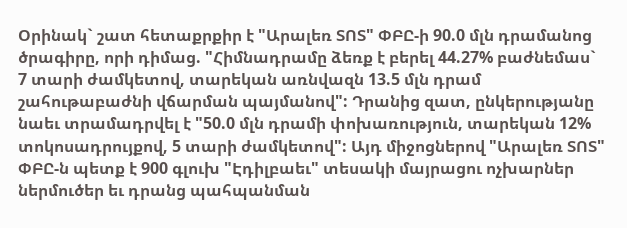Օրինակ` շատ հետաքրքիր է "Արալեռ ՏՈՏ" ՓԲԸ-ի 90.0 մլն դրամանոց ծրագիրը, որի դիմաց. "Հիմնադրամը ձեռք է բերել 44.27% բաժնեմաս` 7 տարի ժամկետով, տարեկան առնվազն 13.5 մլն դրամ շահութաբաժնի վճարման պայմանով": Դրանից զատ, ընկերությանը նաեւ տրամադրվել է "50.0 մլն դրամի փոխառություն, տարեկան 12% տոկոսադրույքով, 5 տարի ժամկետով": Այդ միջոցներով "Արալեռ ՏՈՏ" ՓԲԸ-ն պետք է 900 գլուխ "Էդիլբաեւ" տեսակի մայրացու ոչխարներ ներմուծեր եւ դրանց պահպանման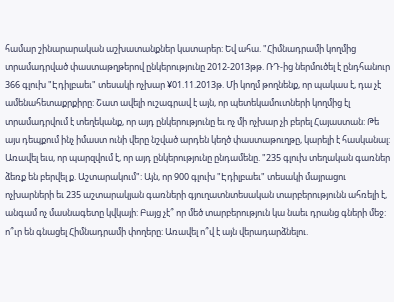համար շինարարական աշխատանքներ կատարեր: Եվ ահա. "Հիմնադրամի կողմից տրամադրված փաստաթղթերով ընկերությունը 2012-2013թթ. ՌԴ-ից ներմուծել է ընդհանուր 366 գլուխ "Էդիլբաեւ" տեսակի ոչխար ¥01.11.2013թ. Մի կողմ թողնենք, որ պակաս է, դա չէ ամենահետաքրքիրը: Շատ ավելի ուշագրավ է այն, որ պետեկամուտների կողմից էլ տրամադրվում է տեղեկանք, որ այդ ընկերությունը եւ ոչ մի ոչխար չի բերել Հայաստան: Թե այս դեպքում ինչ իմաստ ունի վերը նշված արդեն կեղծ փաստաթուղթը, կարելի է հասկանալ: Առավել եւս, որ պարզվում է, որ այդ ընկերությունը ընդամենը. "235 գլուխ տեղական գառներ ձեռք են բերվել ք. Աշտարակում": Այն, որ 900 գլուխ "Էդիլբաեւ" տեսակի մայրացու ոչխարների եւ 235 աշտարակյան գառների գյուղատնտեսական տարբերությունն ահռելի է, անգամ ոչ մասնագետը կվկայի: Բայց չէ՞ որ մեծ տարբերություն կա նաեւ դրանց գների մեջ: ո՞ւր են գնացել Հիմնադրամի փողերը: Առավել ո՞վ է այն վերադարձնելու.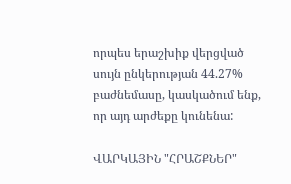որպես երաշխիք վերցված սույն ընկերության 44.27% բաժնեմասը, կասկածում ենք, որ այդ արժեքը կունենա:

ՎԱՐԿԱՅԻՆ "ՀՐԱՇՔՆԵՐ"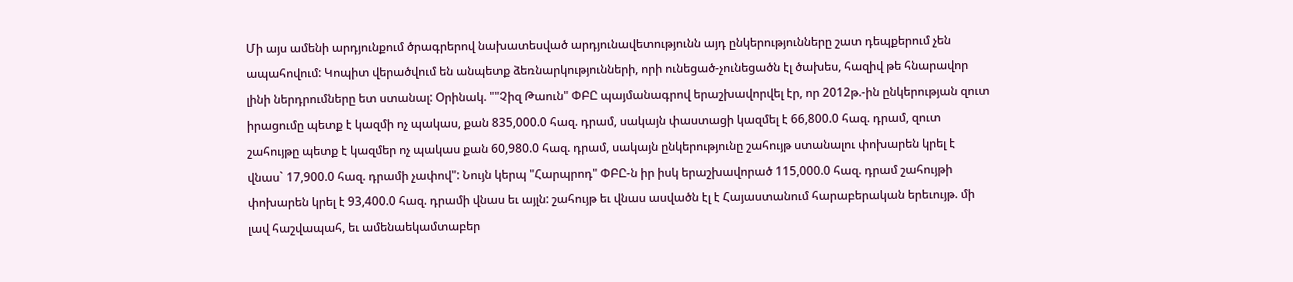Մի այս ամենի արդյունքում ծրագրերով նախատեսված արդյունավետությունն այդ ընկերությունները շատ դեպքերում չեն ապահովում: Կոպիտ վերածվում են անպետք ձեռնարկությունների, որի ունեցած-չունեցածն էլ ծախես, հազիվ թե հնարավոր լինի ներդրումները ետ ստանալ: Օրինակ. ""Չիզ Թաուն" ՓԲԸ պայմանագրով երաշխավորվել էր, որ 2012թ.-ին ընկերության զուտ իրացումը պետք է կազմի ոչ պակաս, քան 835,000.0 հազ. դրամ, սակայն փաստացի կազմել է 66,800.0 հազ. դրամ, զուտ շահույթը պետք է կազմեր ոչ պակաս քան 60,980.0 հազ. դրամ, սակայն ընկերությունը շահույթ ստանալու փոխարեն կրել է վնաս` 17,900.0 հազ. դրամի չափով": Նույն կերպ "Հարպրոդ" ՓԲԸ-ն իր իսկ երաշխավորած 115,000.0 հազ. դրամ շահույթի փոխարեն կրել է 93,400.0 հազ. դրամի վնաս եւ այլն: շահույթ եւ վնաս ասվածն էլ է Հայաստանում հարաբերական երեւույթ. մի լավ հաշվապահ, եւ ամենաեկամտաբեր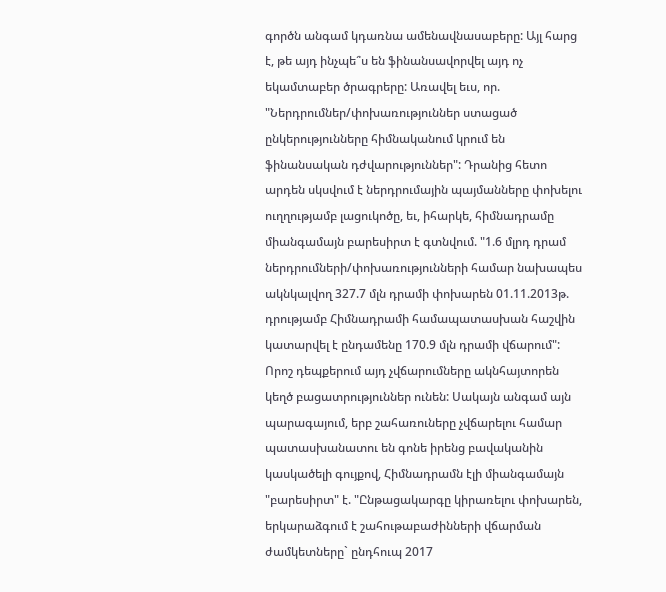գործն անգամ կդառնա ամենավնասաբերը: Այլ հարց է, թե այդ ինչպե՞ս են ֆինանսավորվել այդ ոչ եկամտաբեր ծրագրերը: Առավել եւս, որ. "Ներդրումներ/փոխառություններ ստացած ընկերությունները հիմնականում կրում են ֆինանսական դժվարություններ": Դրանից հետո արդեն սկսվում է ներդրումային պայմանները փոխելու ուղղությամբ լացուկոծը, եւ, իհարկե, հիմնադրամը միանգամայն բարեսիրտ է գտնվում. "1.6 մլրդ դրամ ներդրումների/փոխառությունների համար նախապես ակնկալվող 327.7 մլն դրամի փոխարեն 01.11.2013թ. դրությամբ Հիմնադրամի համապատասխան հաշվին կատարվել է ընդամենը 170.9 մլն դրամի վճարում": Որոշ դեպքերում այդ չվճարումները ակնհայտորեն կեղծ բացատրություններ ունեն: Սակայն անգամ այն պարագայում, երբ շահառուները չվճարելու համար պատասխանատու են գոնե իրենց բավականին կասկածելի գույքով, Հիմնադրամն էլի միանգամայն "բարեսիրտ" է. "Ընթացակարգը կիրառելու փոխարեն, երկարաձգում է շահութաբաժինների վճարման ժամկետները` ընդհուպ 2017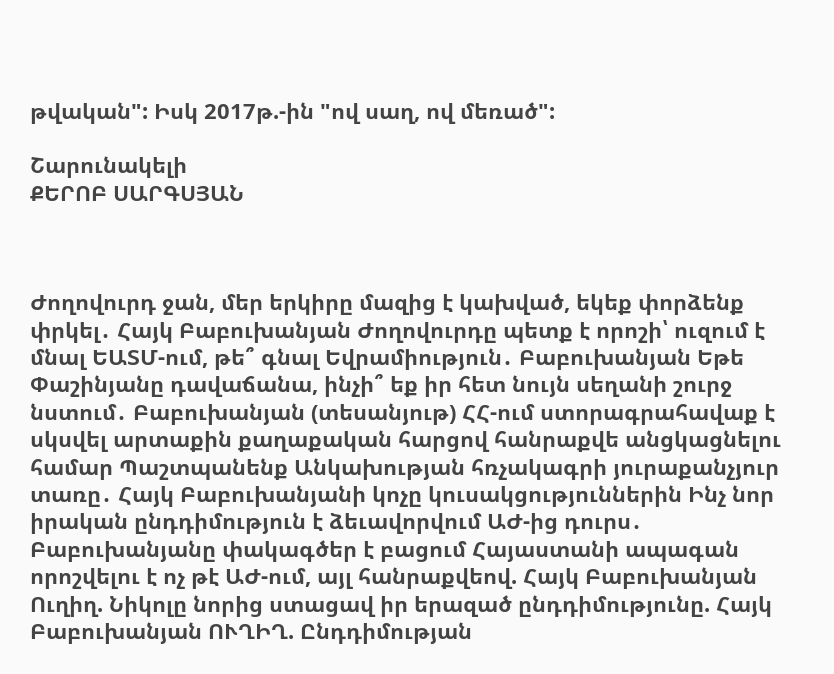թվական": Իսկ 2017թ.-ին "ով սաղ, ով մեռած":

Շարունակելի
ՔԵՐՈԲ ՍԱՐԳՍՅԱՆ



Ժողովուրդ ջան, մեր երկիրը մազից է կախված, եկեք փորձենք փրկել․ Հայկ Բաբուխանյան Ժողովուրդը պետք է որոշի՝ ուզում է մնալ ԵԱՏՄ-ում, թե՞ գնալ Եվրամիություն․ Բաբուխանյան Եթե Փաշինյանը դավաճանա, ինչի՞ եք իր հետ նույն սեղանի շուրջ նստում․ Բաբուխանյան (տեսանյութ) ՀՀ-ում ստորագրահավաք է սկսվել արտաքին քաղաքական հարցով հանրաքվե անցկացնելու համար Պաշտպանենք Անկախության հռչակագրի յուրաքանչյուր տառը․ Հայկ Բաբուխանյանի կոչը կուսակցություններին Ինչ նոր իրական ընդդիմություն է ձեւավորվում ԱԺ-ից դուրս․ Բաբուխանյանը փակագծեր է բացում Հայաստանի ապագան որոշվելու է ոչ թէ ԱԺ-ում, այլ հանրաքվեով. Հայկ Բաբուխանյան Ուղիղ. Նիկոլը նորից ստացավ իր երազած ընդդիմությունը. Հայկ Բաբուխանյան ՈՒՂԻՂ. Ընդդիմության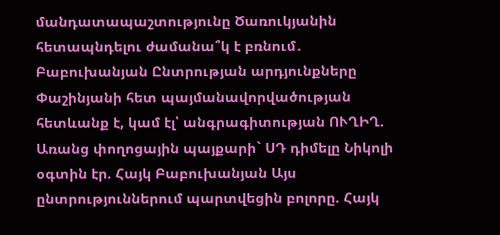մանդատապաշտությունը Ծառուկյանին հետապնդելու ժամանա՞կ է բռնում․ Բաբուխանյան Ընտրության արդյունքները Փաշինյանի հետ պայմանավորվածության հետևանք է, կամ էլ՝ անգրագիտության ՈՒՂԻՂ. Առանց փողոցային պայքարի` ՍԴ դիմելը Նիկոլի օգտին էր. Հայկ Բաբուխանյան Այս ընտրություններում պարտվեցին բոլորը. Հայկ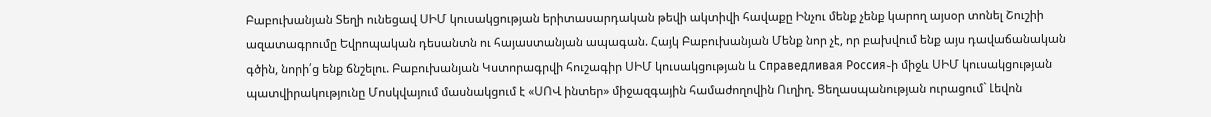Բաբուխանյան Տեղի ունեցավ ՍԻՄ կուսակցության երիտասարդական թեվի ակտիվի հավաքը Ինչու մենք չենք կարող այսօր տոնել Շուշիի ազատագրումը Եվրոպական դեսանտն ու հայաստանյան ապագան. Հայկ Բաբուխանյան Մենք նոր չէ, որ բախվում ենք այս դավաճանական գծին, նորի՛ց ենք ճնշելու. Բաբուխանյան Կստորագրվի հուշագիր ՍԻՄ կուսակցության և Справедливая Россия֊ի միջև ՍԻՄ կուսակցության պատվիրակությունը Մոսկվայում մասնակցում է «ՍՈՎ ինտեր» միջազգային համաժողովին Ուղիղ. Ցեղասպանության ուրացում` Լեվոն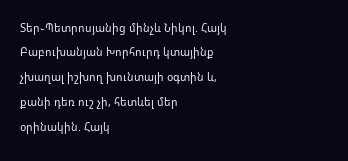Տեր֊Պետրոսյանից մինչև Նիկոլ. Հայկ Բաբուխանյան Խորհուրդ կտայինք չխաղալ իշխող խունտայի օգտին և, քանի դեռ ուշ չի, հետևել մեր օրինակին. Հայկ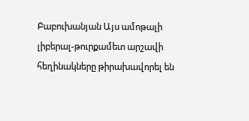Բաբուխանյան Այս ամոթալի լիբերալ-թուրքամետ արշավի հեղինակները թիրախավորել են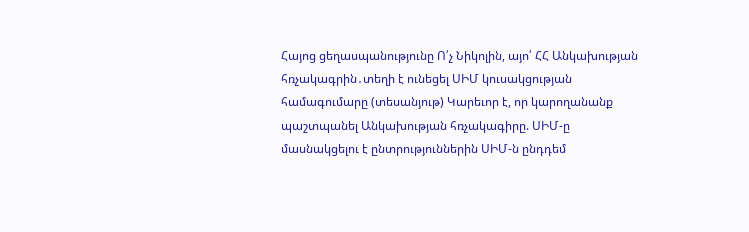Հայոց ցեղասպանությունը Ո՛չ Նիկոլին, այո՛ ՀՀ Անկախության հռչակագրին․տեղի է ունեցել ՍԻՄ կուսակցության համագումարը (տեսանյութ) Կարեւոր է, որ կարողանանք պաշտպանել Անկախության հռչակագիրը. ՍԻՄ-ը մասնակցելու է ընտրություններին ՍԻՄ-ն ընդդեմ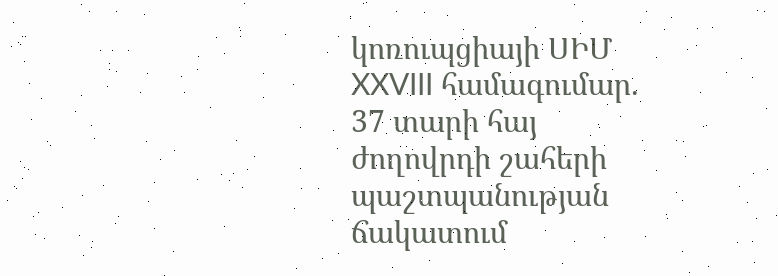կոռուպցիայի ՍԻՄ XXVIII համագումար. 37 տարի հայ ժողովրդի շահերի պաշտպանության ճակատում